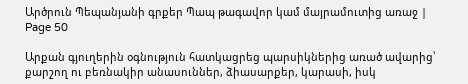Արծրուն Պեպանյանի գրքեր Պապ թագավոր կամ մայրամուտից առաջ | Page 50

Արքան գյուղերին օգնություն հատկացրեց պարսիկներից առած ավարից՝ քարշող ու բեռնակիր անասուններ, ձիասարքեր, կարասի, իսկ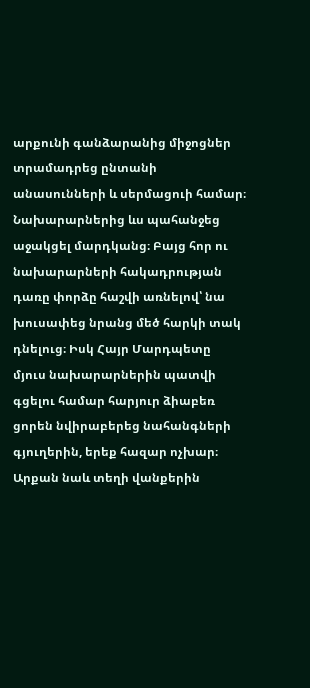արքունի գանձարանից միջոցներ տրամադրեց ընտանի անասունների և սերմացուի համար։ Նախարարներից ևս պահանջեց աջակցել մարդկանց։ Բայց հոր ու նախարարների հակադրության դառը փորձը հաշվի առնելով՝ նա խուսափեց նրանց մեծ հարկի տակ դնելուց։ Իսկ Հայր Մարդպետը մյուս նախարարներին պատվի գցելու համար հարյուր ձիաբեռ ցորեն նվիրաբերեց նահանգների գյուղերին, երեք հազար ոչխար։ Արքան նաև տեղի վանքերին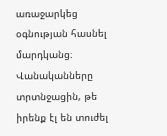առաջարկեց օգնության հասնել մարդկանց։ Վանականները տրտնջացին, թե իրենք էլ են տուժել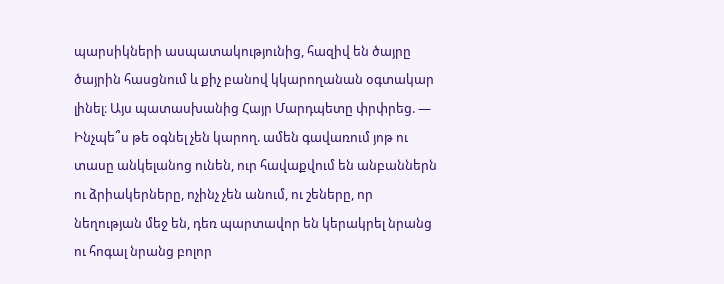պարսիկների ասպատակությունից, հազիվ են ծայրը ծայրին հասցնում և քիչ բանով կկարողանան օգտակար լինել։ Այս պատասխանից Հայր Մարդպետը փրփրեց. — Ինչպե՞ս թե օգնել չեն կարող. ամեն գավառում յոթ ու տասը անկելանոց ունեն, ուր հավաքվում են անբաններն ու ձրիակերները, ոչինչ չեն անում, ու շեները, որ նեղության մեջ են, դեռ պարտավոր են կերակրել նրանց ու հոգալ նրանց բոլոր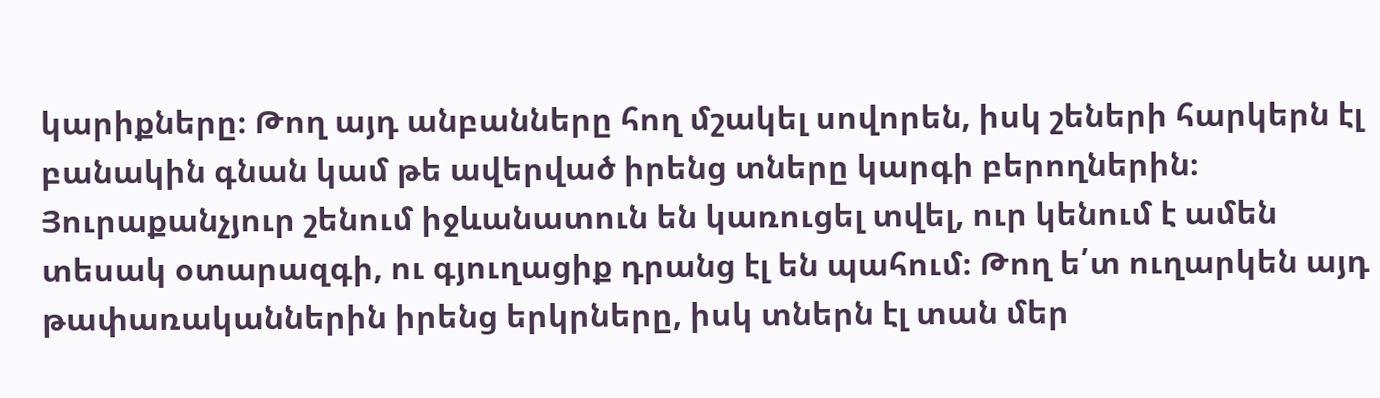կարիքները։ Թող այդ անբանները հող մշակել սովորեն, իսկ շեների հարկերն էլ բանակին գնան կամ թե ավերված իրենց տները կարգի բերողներին։ Յուրաքանչյուր շենում իջևանատուն են կառուցել տվել, ուր կենում է ամեն տեսակ օտարազգի, ու գյուղացիք դրանց էլ են պահում։ Թող ե՛տ ուղարկեն այդ թափառականներին իրենց երկրները, իսկ տներն էլ տան մեր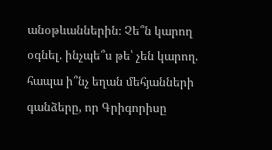անօթևաններին։ Չե՞ն կարող օգնել. ինչպե՞ս թե՝ չեն կարող. հապա ի՞նչ եղան մեհյանների գանձերը, որ Գրիգորիսը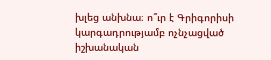խլեց անխնա։ ո՞ւր է Գրիգորիսի կարգադրությամբ ոչնչացված իշխանական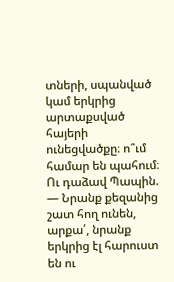տների, սպանված կամ երկրից արտաքսված հայերի ունեցվածքը։ ո՞ւմ համար են պահում։ Ու դաձավ Պապին. — Նրանք քեզանից շատ հող ունեն, արքա՛, նրանք երկրից էլ հարուստ են ու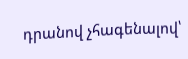դրանով չհագենալով՝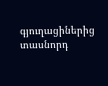գյուղացիներից տասնորդ